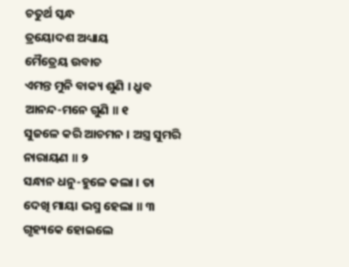ଚତୁର୍ଥ ସ୍କନ୍ଧ
ତ୍ରୟୋଦଶ ଅଧ୍ୟାୟ
ମୈତ୍ରେୟ ଉବାଚ
ଏମନ୍ତ ମୁନି ବାକ୍ୟ ଶୁଣି । ଧ୍ରୁବ ଆନନ୍ଦ-ମନେ ଗୁଣି ॥ ୧
ସୁଜଳେ କରି ଆଚମନ । ଅସ୍ତ୍ର ସୁମରି ନାରାୟଣ ॥ ୨
ସନ୍ଧାନ ଧନୁ-ହୁଳେ କଲା । ତା ଦେଖି ମାୟା ଭସ୍ମ ହେଲା ॥ ୩
ଗୃହ୍ୟକେ ହୋଇଲେ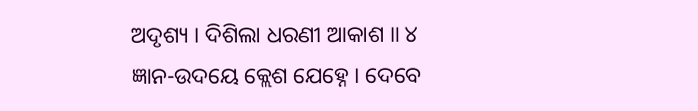ଅଦୃଶ୍ୟ । ଦିଶିଲା ଧରଣୀ ଆକାଶ ॥ ୪
ଜ୍ଞାନ-ଉଦୟେ କ୍ଲେଶ ଯେହ୍ନେ । ଦେବେ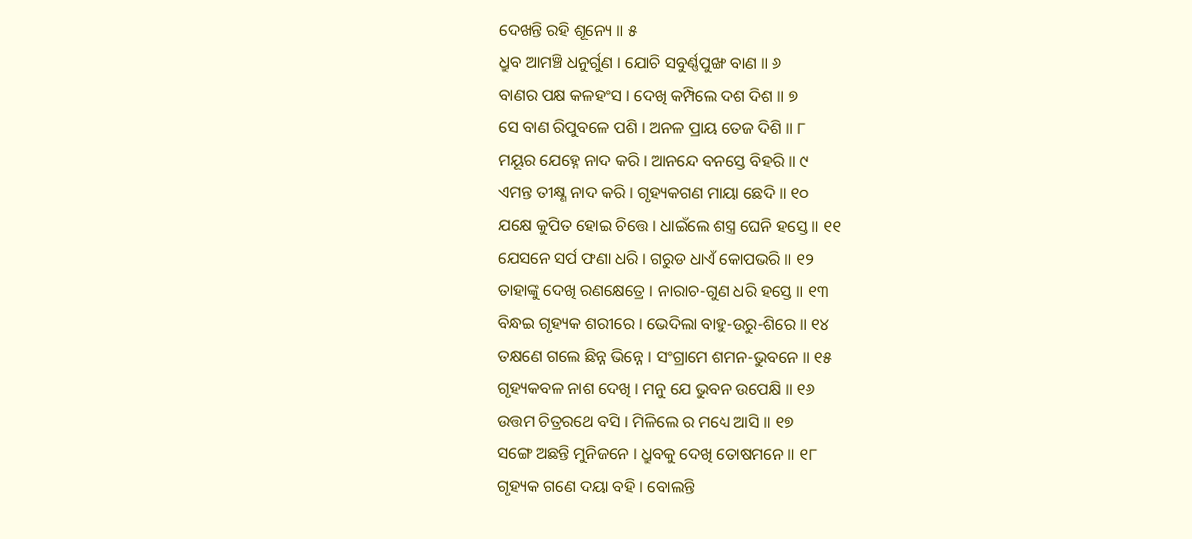ଦେଖନ୍ତି ରହି ଶୂନ୍ୟେ ॥ ୫
ଧ୍ରୁବ ଆମଞ୍ଚି ଧନୁର୍ଗୁଣ । ଯୋଚି ସବୁର୍ଣ୍ଣପୁଙ୍ଖ ବାଣ ॥ ୬
ବାଣର ପକ୍ଷ କଳହଂସ । ଦେଖି କମ୍ପିଲେ ଦଶ ଦିଶ ॥ ୭
ସେ ବାଣ ରିପୁବଳେ ପଶି । ଅନଳ ପ୍ରାୟ ତେଜ ଦିଶି ॥ ୮
ମୟୂର ଯେହ୍ନେ ନାଦ କରି । ଆନନ୍ଦେ ବନସ୍ତେ ବିହରି ॥ ୯
ଏମନ୍ତ ତୀକ୍ଷ୍ଣ ନାଦ କରି । ଗୃହ୍ୟକଗଣ ମାୟା ଛେଦି ॥ ୧୦
ଯକ୍ଷେ କୁପିତ ହୋଇ ଚିତ୍ତେ । ଧାଇଁଲେ ଶସ୍ତ୍ର ଘେନି ହସ୍ତେ ॥ ୧୧
ଯେସନେ ସର୍ପ ଫଣା ଧରି । ଗରୁଡ ଧାଏଁ କୋପଭରି ॥ ୧୨
ତାହାଙ୍କୁ ଦେଖି ରଣକ୍ଷେତ୍ରେ । ନାରାଚ-ଗୁଣ ଧରି ହସ୍ତେ ॥ ୧୩
ବିନ୍ଧଇ ଗୃହ୍ୟକ ଶରୀରେ । ଭେଦିଲା ବାହୁ-ଉରୁ-ଶିରେ ॥ ୧୪
ତକ୍ଷଣେ ଗଲେ ଛିନ୍ନ ଭିନ୍ନେ । ସଂଗ୍ରାମେ ଶମନ-ଭୁବନେ ॥ ୧୫
ଗୃହ୍ୟକବଳ ନାଶ ଦେଖି । ମନୁ ଯେ ଭୁବନ ଉପେକ୍ଷି ॥ ୧୬
ଉତ୍ତମ ଚିତ୍ରରଥେ ବସି । ମିଳିଲେ ର ମଧ୍ୟେ ଆସି ॥ ୧୭
ସଙ୍ଗେ ଅଛନ୍ତି ମୁନିଜନେ । ଧ୍ରୁବକୁ ଦେଖି ତୋଷମନେ ॥ ୧୮
ଗୃହ୍ୟକ ଗଣେ ଦୟା ବହି । ବୋଲନ୍ତି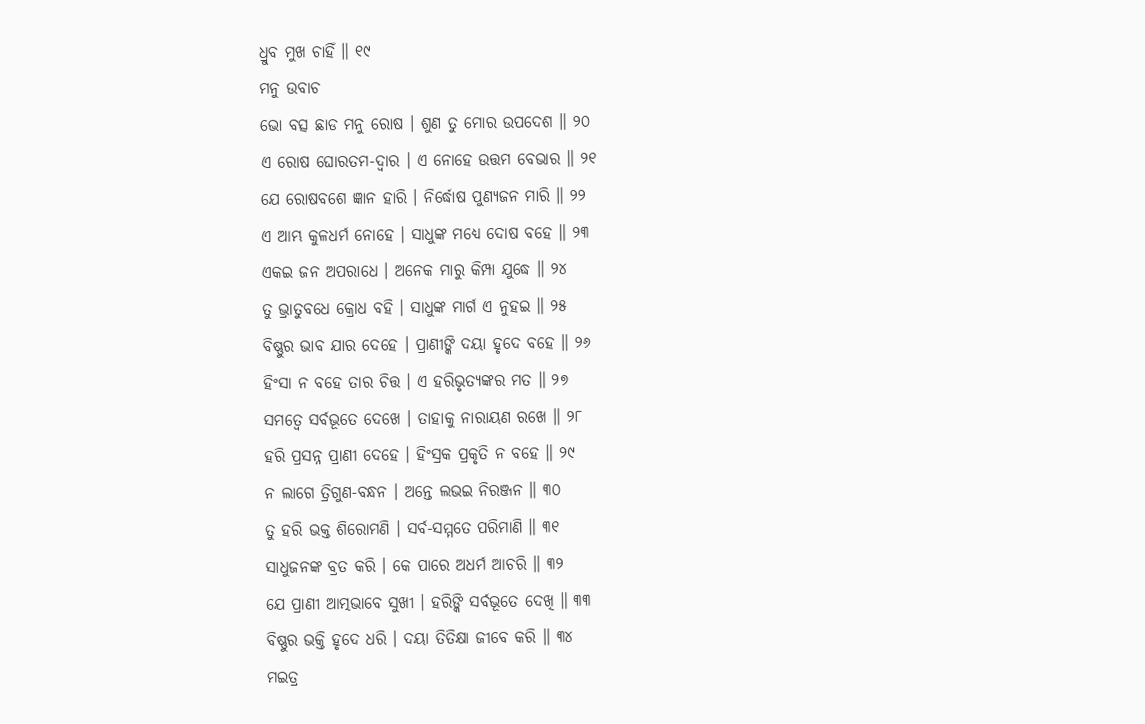ଧ୍ରୁବ ମୁଖ ଚାହିଁ ॥ ୧୯
ମନୁ ଉବାଚ
ଭୋ ବତ୍ସ ଛାଡ ମନୁ ରୋଷ । ଶୁଣ ତୁ ମୋର ଉପଦେଶ ॥ ୨୦
ଏ ରୋଷ ଘୋରତମ-ଦ୍ୱାର । ଏ ନୋହେ ଉତ୍ତମ ବେଭାର ॥ ୨୧
ଯେ ରୋଷବଶେ ଜ୍ଞାନ ହାରି । ନିର୍ଦ୍ଧୋଷ ପୁଣ୍ୟଜନ ମାରି ॥ ୨୨
ଏ ଆମ୍ଭ କୁଳଧର୍ମ ନୋହେ । ସାଧୁଙ୍କ ମଧ୍ୟେ ଦୋଷ ବହେ ॥ ୨୩
ଏକଇ ଜନ ଅପରାଧେ । ଅନେକ ମାରୁ କିମ୍ପା ଯୁଦ୍ଧେ ॥ ୨୪
ତୁ ଭ୍ରାତୁବଧେ କ୍ରୋଧ ବହି । ସାଧୁଙ୍କ ମାର୍ଗ ଏ ନୁହଇ ॥ ୨୫
ବିଷ୍ଣୁର ଭାବ ଯାର ଦେହେ । ପ୍ରାଣୀଙ୍କି ଦୟା ହୃଦେ ବହେ ॥ ୨୬
ହିଂସା ନ ବହେ ତାର ଚିତ୍ତ । ଏ ହରିଭୃତ୍ୟଙ୍କର ମତ ॥ ୨୭
ସମତ୍ୱେ ସର୍ବଭୂତେ ଦେଖେ । ତାହାକୁ ନାରାୟଣ ରଖେ ॥ ୨୮
ହରି ପ୍ରସନ୍ନ ପ୍ରାଣୀ ଦେହେ । ହିଂସ୍ରକ ପ୍ରକୃତି ନ ବହେ ॥ ୨୯
ନ ଲାଗେ ତ୍ରିଗୁଣ-ବନ୍ଧନ । ଅନ୍ତେ ଲଭଇ ନିରଞ୍ଜନ ॥ ୩୦
ତୁ ହରି ଭକ୍ତ ଶିରୋମଣି । ସର୍ବ-ସମ୍ମତେ ପରିମାଣି ॥ ୩୧
ସାଧୁଜନଙ୍କ ବ୍ରତ କରି । କେ ପାରେ ଅଧର୍ମ ଆଚରି ॥ ୩୨
ଯେ ପ୍ରାଣୀ ଆତ୍ମଭାବେ ସୁଖୀ । ହରିଙ୍କି ସର୍ବଭୂତେ ଦେଖି ॥ ୩୩
ବିଷ୍ଣୁର ଭକ୍ତି ହୃଦେ ଧରି । ଦୟା ତିତିକ୍ଷା ଜୀବେ କରି ॥ ୩୪
ମଇତ୍ର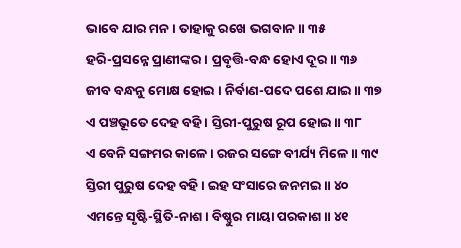ଭାବେ ଯାର ମନ । ତାହାକୁ ରଖେ ଭଗବାନ ॥ ୩୫
ହରି-ପ୍ରସନ୍ନେ ପ୍ରାଣୀଙ୍କର । ପ୍ରବୃତ୍ତି-ବନ୍ଧ ହୋଏ ଦୂର ॥ ୩୬
ଜୀବ ବନ୍ଧନୁ ମୋକ୍ଷ ହୋଇ । ନିର୍ବାଣ-ପଦେ ପଶେ ଯାଇ ॥ ୩୭
ଏ ପଞ୍ଚଭୂତେ ଦେହ ବହି । ସ୍ତିରୀ-ପୁରୁଷ ରୂପ ହୋଇ ॥ ୩୮
ଏ ବେନି ସଙ୍ଗମର କାଳେ । ରଜର ସଙ୍ଗେ ବୀର୍ଯ୍ୟ ମିଳେ ॥ ୩୯
ସ୍ତିରୀ ପୁରୁଷ ଦେହ ବହି । ଇହ ସଂସାରେ ଜନମଇ ॥ ୪୦
ଏମନ୍ତେ ସୃଷ୍ଟି-ସ୍ଥିତି-ନାଶ । ବିଷ୍ଣୁର ମାୟା ପରକାଶ ॥ ୪୧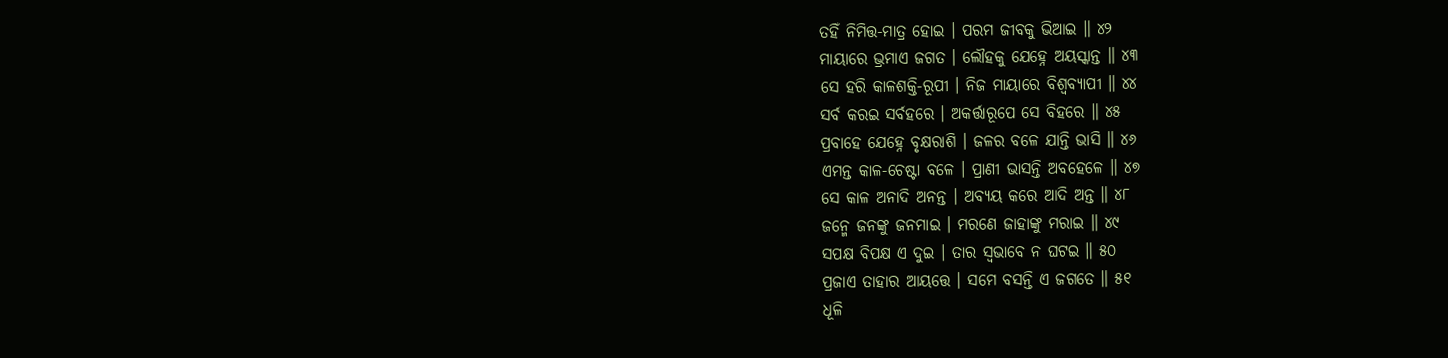ତହିଁ ନିମିତ୍ତ-ମାତ୍ର ହୋଇ । ପରମ ଜୀବକୁ ଭିଆଇ ॥ ୪୨
ମାୟାରେ ଭ୍ରମାଏ ଜଗତ । ଲୌହକୁ ଯେହ୍ନେ ଅୟସ୍କାନ୍ତ ॥ ୪୩
ସେ ହରି କାଳଶକ୍ତି-ରୂପୀ । ନିଜ ମାୟାରେ ବିଶ୍ୱବ୍ୟାପୀ ॥ ୪୪
ସର୍ବ କରଇ ସର୍ବହରେ । ଅକର୍ତ୍ତାରୂପେ ସେ ବିହରେ ॥ ୪୫
ପ୍ରବାହେ ଯେହ୍ନେ ବୃକ୍ଷରାଶି । ଜଳର ବଳେ ଯାନ୍ତି ଭାସି ॥ ୪୬
ଏମନ୍ତ କାଳ-ଚେଷ୍ଟା ବଳେ । ପ୍ରାଣୀ ଭାସନ୍ତି ଅବହେଳେ ॥ ୪୭
ସେ କାଳ ଅନାଦି ଅନନ୍ତ । ଅବ୍ୟୟ କରେ ଆଦି ଅନ୍ତ ॥ ୪୮
ଜନ୍ମେ ଜନଙ୍କୁ ଜନମାଇ । ମରଣେ ଜାହାଙ୍କୁ ମରାଇ ॥ ୪୯
ସପକ୍ଷ ବିପକ୍ଷ ଏ ଦୁଇ । ତାର ସ୍ୱଭାବେ ନ ଘଟଇ ॥ ୫୦
ପ୍ରଜାଏ ତାହାର ଆୟତ୍ତେ । ସମେ ବସନ୍ତି ଏ ଜଗତେ ॥ ୫୧
ଧୂଳି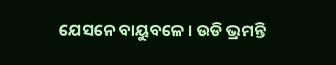ଯେସନେ ବାୟୁବଳେ । ଉଡି ଭ୍ରମନ୍ତି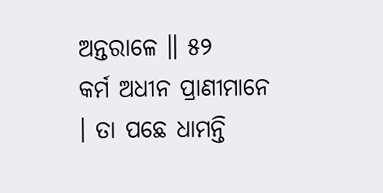ଅନ୍ତରାଳେ ॥ ୫୨
କର୍ମ ଅଧୀନ ପ୍ରାଣୀମାନେ । ତା ପଛେ ଧାମନ୍ତି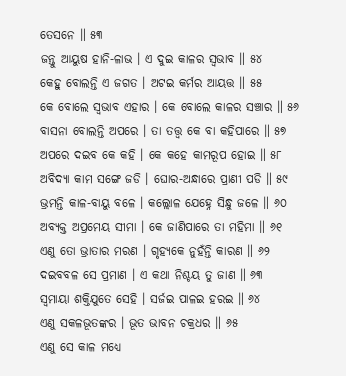ତେସନେ ॥ ୫୩
ଜନ୍ତୁ ଆୟୁଷ ହାନି-ଳାଭ । ଏ ଦୁଇ କାଳର ସ୍ୱଭାବ ॥ ୫୪
କେହୁ ବୋଲନ୍ତି ଏ ଜଗତ । ଅଟଇ କର୍ମର ଆୟତ୍ତ ॥ ୫୫
କେ ବୋଲେ ସ୍ୱଭାବ ଏହାର । କେ ବୋଲେ କାଳର ସଞ୍ଚାର ॥ ୫୬
ବାସନା ବୋଲନ୍ତି ଅପରେ । ତା ତତ୍ତ୍ୱ କେ ବା କହିପାରେ ॥ ୫୭
ଅପରେ ଦଇବ କେ କହି । କେ କହେ କାମରୂପ ହୋଇ ॥ ୫୮
ଅବିଦ୍ୟା କାମ ସଙ୍ଗେ ଜଡି । ଘୋର-ଅନ୍ଧାରେ ପ୍ରାଣୀ ପଡି ॥ ୫୯
ଭ୍ରମନ୍ତି କାଳ-ବାୟୁ ବଳେ । କଲ୍ଲୋଳ ଯେହ୍ନେ ସିନ୍ଧୁ ଜଳେ ॥ ୬୦
ଅବ୍ୟକ୍ତ ଅପ୍ରମେୟ ସୀମା । କେ ଜାଣିପାରେ ତା ମହିମା ॥ ୬୧
ଏଣୁ ତୋ ଭ୍ରାତାର ମରଣ । ଗୃହ୍ୟକେ ନୁହଁନ୍ତି କାରଣ ॥ ୬୨
ଦଇବବଳ ସେ ପ୍ରମାଣ । ଏ କଥା ନିଶ୍ଚୟ ତୁ ଜାଣ ॥ ୬୩
ସ୍ୱମାୟା ଶକ୍ତିଯୁତେ ସେହି । ସର୍ଜଇ ପାଳଇ ହରଇ ॥ ୬୪
ଏଣୁ ସକଳଭୂତଙ୍କର । ଭୂତ ଭାବନ ଚକ୍ରଧର ॥ ୬୫
ଏଣୁ ସେ କାଳ ମଧ୍ୟେ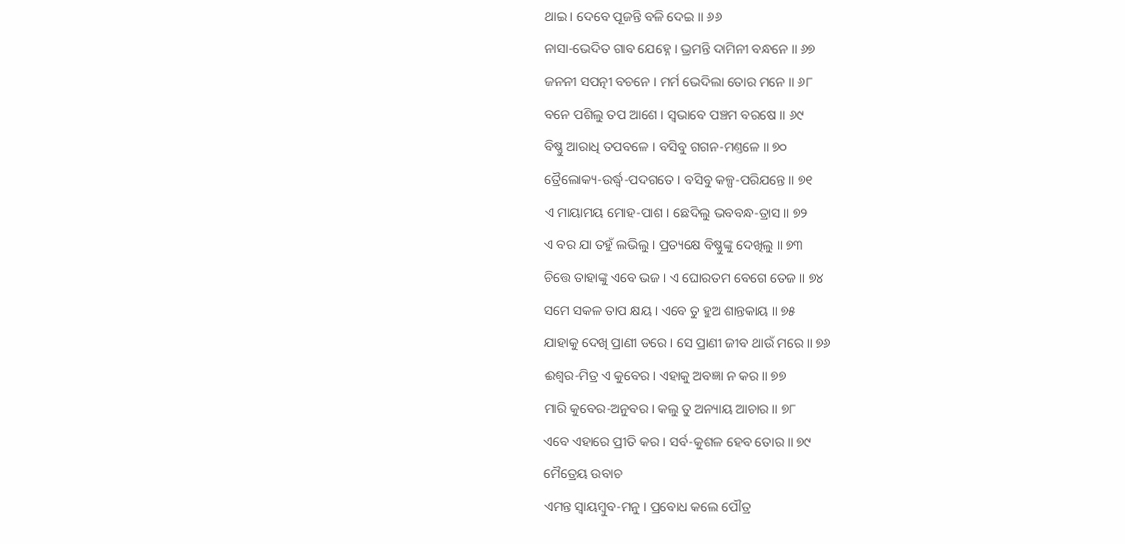ଥାଇ । ଦେବେ ପୂଜନ୍ତି ବଳି ଦେଇ ॥ ୬୬
ନାସା-ଭେଦିତ ଗାବ ଯେହ୍ନେ । ଭ୍ରମନ୍ତି ଦାମିନୀ ବନ୍ଧନେ ॥ ୬୭
ଜନନୀ ସପତ୍ନୀ ବଚନେ । ମର୍ମ ଭେଦିଲା ତୋର ମନେ ॥ ୬୮
ବନେ ପଶିଲୁ ତପ ଆଶେ । ସ୍ୱଭାବେ ପଞ୍ଚମ ବରଷେ ॥ ୬୯
ବିଷ୍ଣୁ ଆରାଧି ତପବଳେ । ବସିବୁ ଗଗନ-ମଣ୍ତଳେ ॥ ୭୦
ତ୍ରୈଲୋକ୍ୟ-ଉର୍ଦ୍ଧ୍ୱ-ପଦଗତେ । ବସିବୁ କଳ୍ପ-ପରିଯନ୍ତେ ॥ ୭୧
ଏ ମାୟାମୟ ମୋହ-ପାଶ । ଛେଦିଲୁ ଭବବନ୍ଧ-ତ୍ରାସ ॥ ୭୨
ଏ ବର ଯା ତହୁଁ ଲଭିଲୁ । ପ୍ରତ୍ୟକ୍ଷେ ବିଷ୍ଣୁଙ୍କୁ ଦେଖିଲୁ ॥ ୭୩
ଚିତ୍ତେ ତାହାଙ୍କୁ ଏବେ ଭଜ । ଏ ଘୋରତମ ବେଗେ ତେଜ ॥ ୭୪
ସମେ ସକଳ ତାପ କ୍ଷୟ । ଏବେ ତୁ ହୁଅ ଶାନ୍ତକାୟ ॥ ୭୫
ଯାହାକୁ ଦେଖି ପ୍ରାଣୀ ଡରେ । ସେ ପ୍ରାଣୀ ଜୀବ ଥାଉଁ ମରେ ॥ ୭୬
ଈଶ୍ୱର-ମିତ୍ର ଏ କୁବେର । ଏହାକୁ ଅବଜ୍ଞା ନ କର ॥ ୭୭
ମାରି କୁବେର-ଅନୁବର । କଲୁ ତୁ ଅନ୍ୟାୟ ଆଚାର ॥ ୭୮
ଏବେ ଏହାରେ ପ୍ରୀତି କର । ସର୍ବ-କୁଶଳ ହେବ ତୋର ॥ ୭୯
ମୈତ୍ରେୟ ଉବାଚ
ଏମନ୍ତ ସ୍ୱାୟମ୍ବୁବ-ମନୁ । ପ୍ରବୋଧ କଲେ ପୌତ୍ର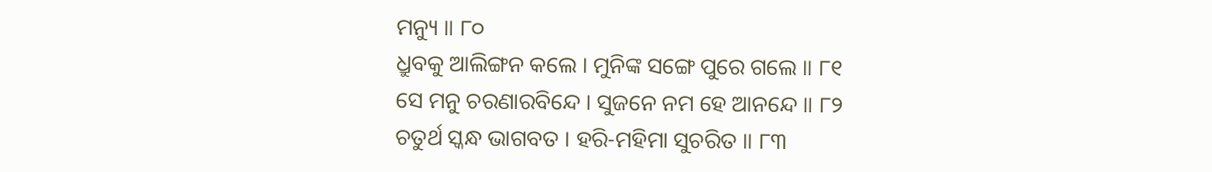ମନ୍ୟୁ ॥ ୮୦
ଧ୍ରୁବକୁ ଆଲିଙ୍ଗନ କଲେ । ମୁନିଙ୍କ ସଙ୍ଗେ ପୁରେ ଗଲେ ॥ ୮୧
ସେ ମନୁ ଚରଣାରବିନ୍ଦେ । ସୁଜନେ ନମ ହେ ଆନନ୍ଦେ ॥ ୮୨
ଚତୁର୍ଥ ସ୍କନ୍ଧ ଭାଗବତ । ହରି-ମହିମା ସୁଚରିତ ॥ ୮୩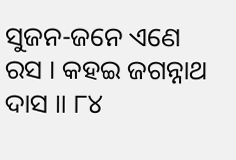ସୁଜନ-ଜନେ ଏଣେ ରସ । କହଇ ଜଗନ୍ନାଥ ଦାସ ॥ ୮୪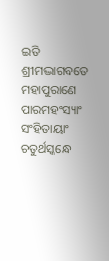ଇତି ଶ୍ରୀମଦ୍ଭାଗବତେ ମହାପୁରାଣେ ପାରମହଂସ୍ୟାଂ ସଂହିତାୟାଂ
ଚତୁର୍ଥସ୍କନ୍ଧେ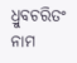ଧ୍ରୁବଚରିତଂ ନାମ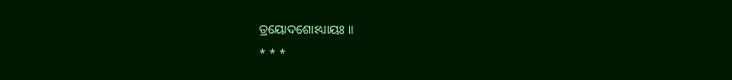ତ୍ରୟୋଦଶୋଽଧ୍ୟାୟଃ ॥
* * *